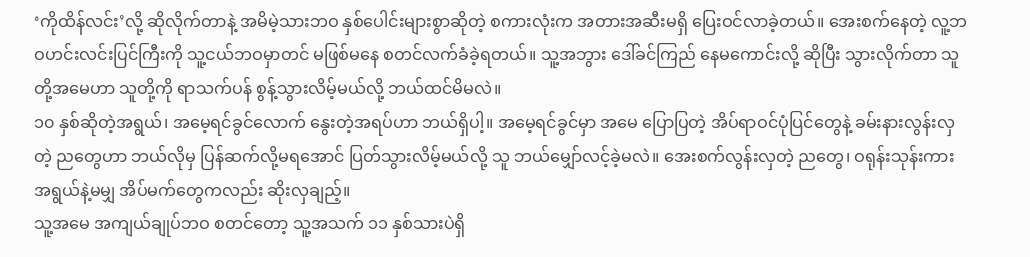‘ကိုထိန်လင်း’လို့ ဆိုလိုက်တာနဲ့ အမိမဲ့သားဘဝ နှစ်ပေါင်းများစွာဆိုတဲ့ စကားလုံးက အတားအဆီးမရှိ ပြေးဝင်လာခဲ့တယ်။ အေးစက်နေတဲ့ လူ့ဘဝဟင်းလင်းပြင်ကြီးကို သူ့ငယ်ဘဝမှာတင် မဖြစ်မနေ စတင်လက်ခံခဲ့ရတယ်။ သူ့အဘွား ဒေါ်ခင်ကြည် နေမကောင်းလို့ ဆိုပြီး သွားလိုက်တာ သူတို့အမေဟာ သူတို့ကို ရာသက်ပန် စွန့်သွားလိမ့်မယ်လို့ ဘယ်ထင်မိမလဲ။
၁၀ နှစ်ဆိုတဲ့အရွယ်၊ အမေ့ရင်ခွင်လောက် နွေးတဲ့အရပ်ဟာ ဘယ်ရှိပါ့။ အမေ့ရင်ခွင်မှာ အမေ ပြောပြတဲ့ အိပ်ရာဝင်ပုံပြင်တွေနဲ့ ခမ်းနားလွန်းလှတဲ့ ညတွေဟာ ဘယ်လိုမှ ပြန်ဆက်လို့မရအောင် ပြတ်သွားလိမ့်မယ်လို့ သူ ဘယ်မျှော်လင့်ခဲ့မလဲ။ အေးစက်လွန်းလှတဲ့ ညတွေ၊ ဝရုန်းသုန်းကား အရွယ်နဲ့မမျှ အိပ်မက်တွေကလည်း ဆိုးလှချည့်။
သူ့အမေ အကျယ်ချုပ်ဘဝ စတင်တော့ သူ့အသက် ၁၁ နှစ်သားပဲရှိ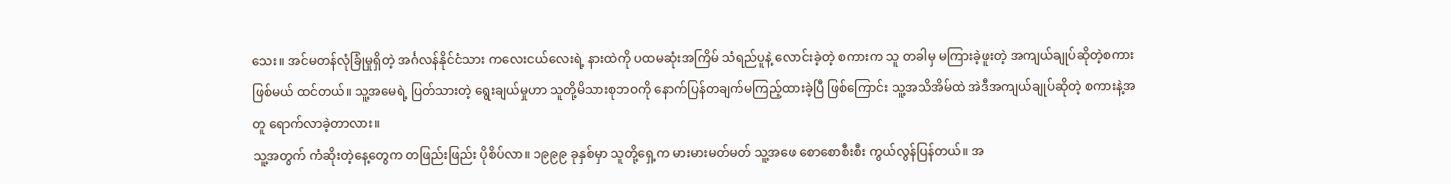သေး။ အင်မတန်လုံခြုံမှုရှိတဲ့ အင်္ဂလန်နိုင်ငံသား ကလေးငယ်လေးရဲ့ နားထဲကို ပထမဆုံးအကြိမ် သံရည်ပူနဲ့ လောင်းခဲ့တဲ့ စကားက သူ တခါမှ မကြားခဲ့ဖူးတဲ့ အကျယ်ချုပ်ဆိုတဲ့စကား ဖြစ်မယ် ထင်တယ်။ သူ့အမေရဲ့ ပြတ်သားတဲ့ ရွေးချယ်မှုဟာ သူတို့မိသားစုဘဝကို နောက်ပြန်တချက်မကြည့်ထားခဲ့ပြီ ဖြစ်ကြောင်း သူ့အသိအိမ်ထဲ အဲဒီအကျယ်ချုပ်ဆိုတဲ့ စကားနဲ့အတူ ရောက်လာခဲ့တာလား။
သူ့အတွက် ကံဆိုးတဲ့နေ့တွေက တဖြည်းဖြည်း ပိုစိပ်လာ။ ၁၉၉၉ ခုနှစ်မှာ သူတို့ရှေ့က မားမားမတ်မတ် သူ့အဖေ စောစောစီးစီး ကွယ်လွန်ပြန်တယ်။ အ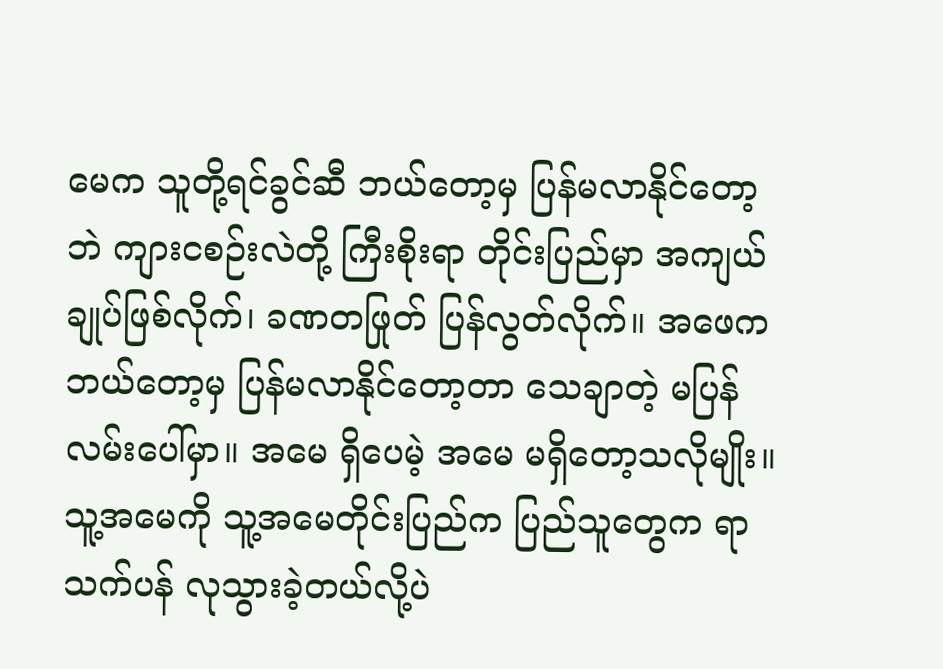မေက သူတို့ရင်ခွင်ဆီ ဘယ်တော့မှ ပြန်မလာနိုင်တော့ဘဲ ကျားငစဉ်းလဲတို့ ကြီးစိုးရာ တိုင်းပြည်မှာ အကျယ်ချုပ်ဖြစ်လိုက်၊ ခဏတဖြုတ် ပြန်လွတ်လိုက်။ အဖေက ဘယ်တော့မှ ပြန်မလာနိုင်တော့တာ သေချာတဲ့ မပြန်လမ်းပေါ်မှာ။ အမေ ရှိပေမဲ့ အမေ မရှိတော့သလိုမျိုး။ သူ့အမေကို သူ့အမေတိုင်းပြည်က ပြည်သူတွေက ရာသက်ပန် လုသွားခဲ့တယ်လို့ပဲ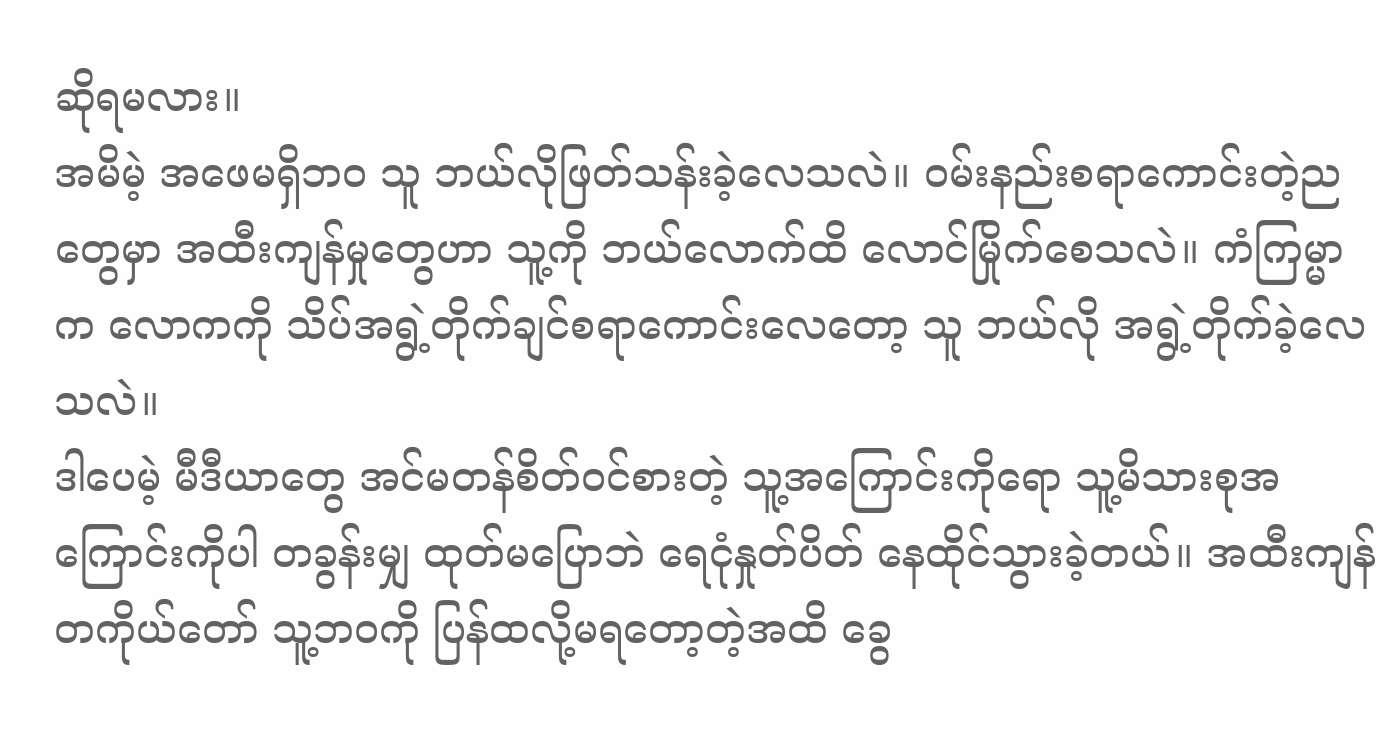ဆိုရမလား။
အမိမဲ့ အဖေမရှိဘဝ သူ ဘယ်လိုဖြတ်သန်းခဲ့လေသလဲ။ ဝမ်းနည်းစရာကောင်းတဲ့ညတွေမှာ အထီးကျန်မှုတွေဟာ သူ့ကို ဘယ်လောက်ထိ လောင်မြိုက်စေသလဲ။ ကံကြမ္မာက လောကကို သိပ်အရွဲ့တိုက်ချင်စရာကောင်းလေတော့ သူ ဘယ်လို အရွဲ့တိုက်ခဲ့လေသလဲ။
ဒါပေမဲ့ မီဒီယာတွေ အင်မတန်စိတ်ဝင်စားတဲ့ သူ့အကြောင်းကိုရော သူ့မိသားစုအကြောင်းကိုပါ တခွန်းမျှ ထုတ်မပြောဘဲ ရေငုံနှုတ်ပိတ် နေထိုင်သွားခဲ့တယ်။ အထီးကျန် တကိုယ်တော် သူ့ဘဝကို ပြန်ထလို့မရတော့တဲ့အထိ ခွေ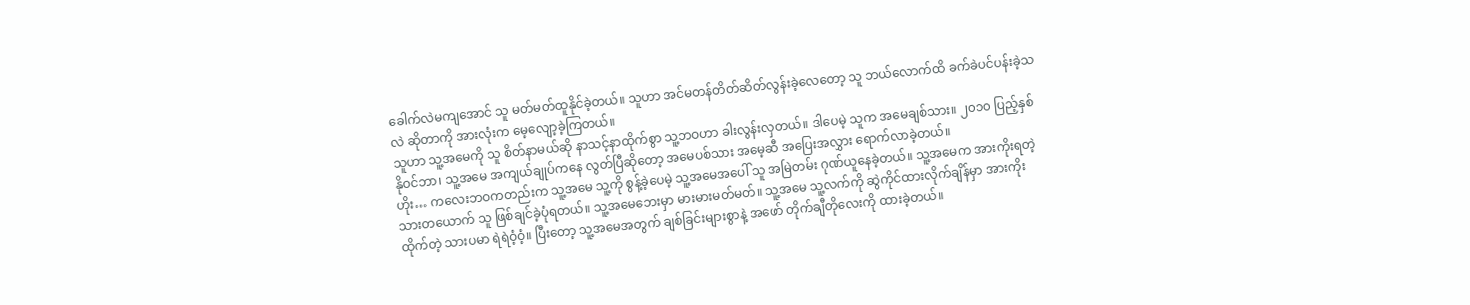ခေါက်လဲမကျအောင် သူ မတ်မတ်ထူနိုင်ခဲ့တယ်။ သူဟာ အင်မတန်တိတ်ဆိတ်လွန်းခဲ့လေတော့ သူ ဘယ်လောက်ထိ ခက်ခဲပင်ပန်းခဲ့သလဲ ဆိုတာကို အားလုံးက မေ့လျော့ခဲ့ကြတယ်။
သူဟာ သူ့အမေကို သူ စိတ်နာမယ်ဆို နာသင့်နာထိုက်စွာ သူ့ဘဝဟာ ခါးလွန်းလှတယ်။ ဒါပေမဲ့ သူက အမေချစ်သား။ ၂၀၁၀ ပြည့်နှစ် နိုဝင်ဘာ၊ သူ့အမေ အကျယ်ချုပ်ကနေ လွတ်ပြီဆိုတော့ အမေပစ်သား အမေ့ဆီ အပြေးအလွှား ရောက်လာခဲ့တယ်။
ဟိုး… ကလေးဘဝကတည်းက သူ့အမေ သူ့ကို စွန့်ခဲ့ပေမဲ့ သူ့အမေအပေါ် သူ အမြဲတမ်း ဂုဏ်ယူနေခဲ့တယ်။ သူ့အမေက အားကိုးရတဲ့သားတယောက် သူ ဖြစ်ချင်ခဲ့ပုံရတယ်။ သူ့အမေဘေးမှာ မားမားမတ်မတ်။ သူ့အမေ သူ့လက်ကို ဆွဲကိုင်ထားလိုက်ချိန်မှာ အားကိုးထိုက်တဲ့ သားပမာ ရဲရဲဝံ့ဝံ့။ ပြီးတော့ သူ့အမေအတွက် ချစ်ခြင်းများစွာနဲ့ အဖော် တိုက်ချီတိုလေးကို ထားခဲ့တယ်။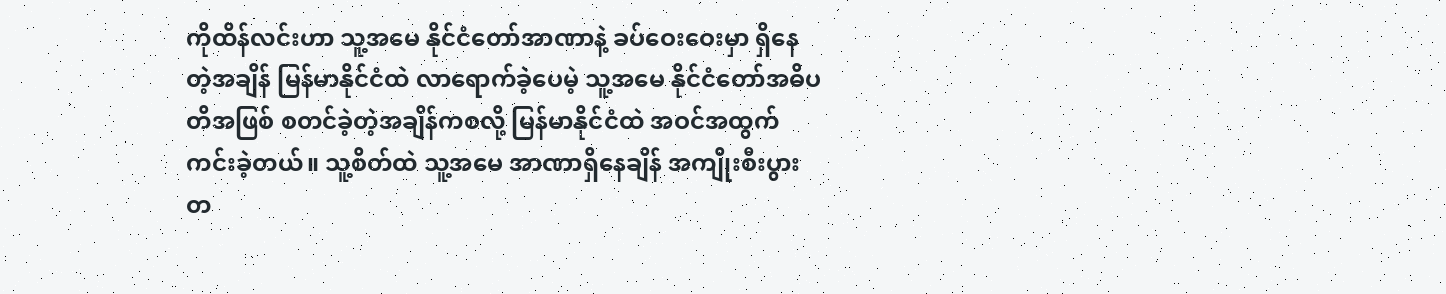ကိုထိန်လင်းဟာ သူ့အမေ နိုင်ငံတော်အာဏာနဲ့ ခပ်ဝေးဝေးမှာ ရှိနေတဲ့အချိန် မြန်မာနိုင်ငံထဲ လာရောက်ခဲ့ပေမဲ့ သူ့အမေ နိုင်ငံတော်အဓိပတိအဖြစ် စတင်ခဲ့တဲ့အချိန်ကစလို့ မြန်မာနိုင်ငံထဲ အဝင်အထွက် ကင်းခဲ့တယ်။ သူ့စိတ်ထဲ သူ့အမေ အာဏာရှိနေချိန် အကျိုးစီးပွားတ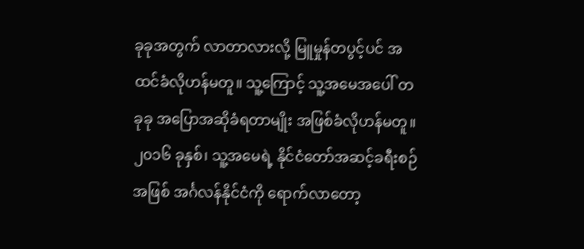ခုခုအတွက် လာတာလားလို့ မြူမှုန်တပွင့်ပင် အထင်ခံလိုဟန်မတူ။ သူ့ကြောင့် သူ့အမေအပေါ် တခုခု အပြောအဆိုခံရတာမျိုး အဖြစ်ခံလိုဟန်မတူ။
၂၀၁၆ ခုနှစ်၊ သူ့အမေရဲ့ နိုင်ငံတော်အဆင့်ခရီးစဉ်အဖြစ် အင်္ဂလန်နိုင်ငံကို ရောက်လာတော့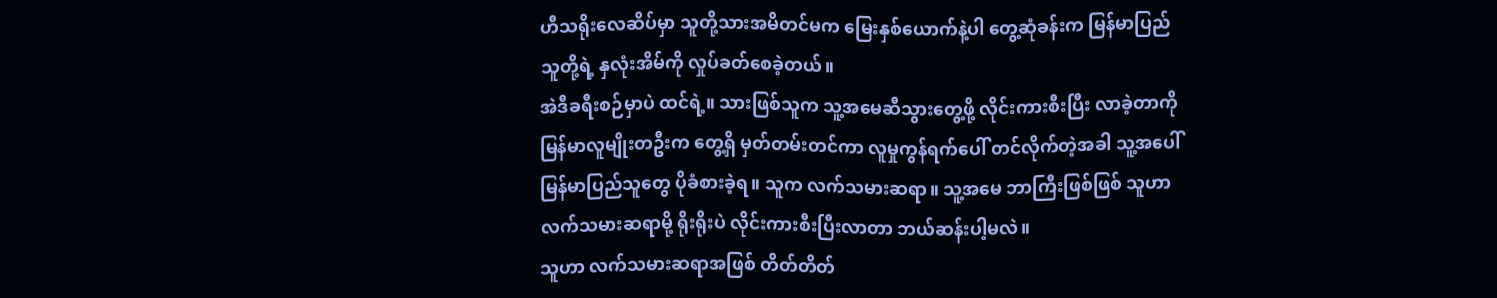ဟီသရိုးလေဆိပ်မှာ သူတို့သားအမိတင်မက မြေးနှစ်ယောက်နဲ့ပါ တွေ့ဆုံခန်းက မြန်မာပြည်သူတို့ရဲ့ နှလုံးအိမ်ကို လှုပ်ခတ်စေခဲ့တယ်။
အဲဒီခရီးစဉ်မှာပဲ ထင်ရဲ့။ သားဖြစ်သူက သူ့အမေဆီသွားတွေ့ဖို့ လိုင်းကားစီးပြီး လာခဲ့တာကို မြန်မာလူမျိုးတဦးက တွေ့ရှိ မှတ်တမ်းတင်ကာ လူမှုကွန်ရက်ပေါ် တင်လိုက်တဲ့အခါ သူ့အပေါ် မြန်မာပြည်သူတွေ ပိုခံစားခဲ့ရ။ သူက လက်သမားဆရာ။ သူ့အမေ ဘာကြီးဖြစ်ဖြစ် သူဟာ လက်သမားဆရာမို့ ရိုးရိုးပဲ လိုင်းကားစီးပြီးလာတာ ဘယ်ဆန်းပါ့မလဲ။
သူဟာ လက်သမားဆရာအဖြစ် တိတ်တိတ်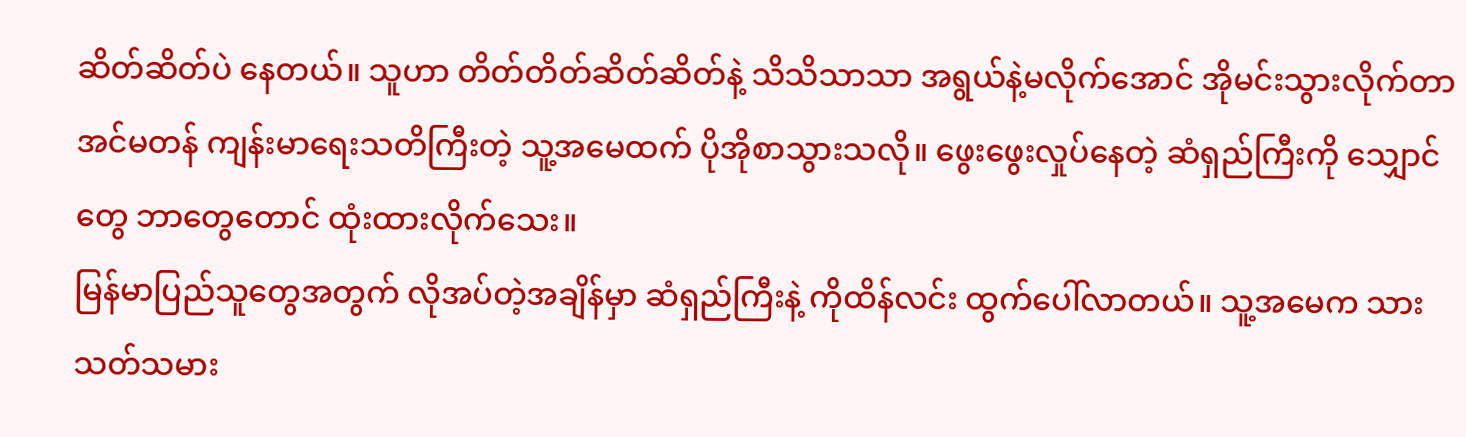ဆိတ်ဆိတ်ပဲ နေတယ်။ သူဟာ တိတ်တိတ်ဆိတ်ဆိတ်နဲ့ သိသိသာသာ အရွယ်နဲ့မလိုက်အောင် အိုမင်းသွားလိုက်တာ အင်မတန် ကျန်းမာရေးသတိကြီးတဲ့ သူ့အမေထက် ပိုအိုစာသွားသလို။ ဖွေးဖွေးလှုပ်နေတဲ့ ဆံရှည်ကြီးကို သျှောင်တွေ ဘာတွေတောင် ထုံးထားလိုက်သေး။
မြန်မာပြည်သူတွေအတွက် လိုအပ်တဲ့အချိန်မှာ ဆံရှည်ကြီးနဲ့ ကိုထိန်လင်း ထွက်ပေါ်လာတယ်။ သူ့အမေက သားသတ်သမား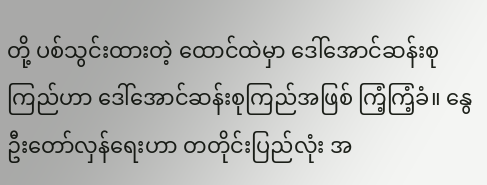တို့ ပစ်သွင်းထားတဲ့ ထောင်ထဲမှာ ဒေါ်အောင်ဆန်းစုကြည်ဟာ ဒေါ်အောင်ဆန်းစုကြည်အဖြစ် ကြံ့ကြံ့ခံ။ နွေဦးတော်လှန်ရေးဟာ တတိုင်းပြည်လုံး အ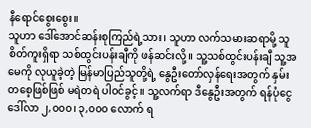နီရောင်စွေးစွေး။
သူဟာ ဒေါ်အောင်ဆန်းစုကြည်ရဲ့သား၊ သူဟာ လက်သမားဆရာမို့ သူစိတ်ကူးရှိရာ သစ်ထွင်းပန်းချီကို ဖန်ဆင်းလို့။ သူ့သစ်ထွင်းပန်းချီ သူ့အမေကို လုယူခဲ့တဲ့ မြန်မာပြည်သူတို့ရဲ့ နွေဦးတော်လှန်ရေးအတွက် နှမ်းတစေ့ဖြစ်ဖြစ် မရဲတရဲ ပါဝင်ခွင့်။ သူ့လက်ရာ ဒီနွေဦးအတွက် ရန်ပုံငွေ ဒေါ်လာ ၂,၀၀၀၊ ၃,၀၀၀ လောက် ရ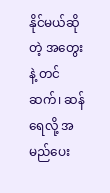နိုင်မယ်ဆိုတဲ့ အတွေးနဲ့ တင်ဆက်၊ ဆန်ရေလို့ အမည်ပေး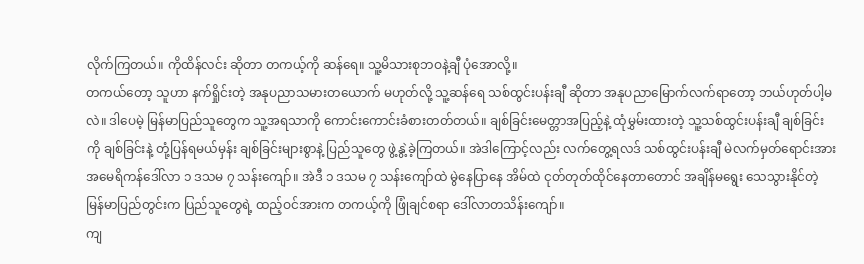လိုက်ကြတယ်။ ကိုထိန်လင်း ဆိုတာ တကယ့်ကို ဆန်ရေ။ သူ့မိသားစုဘဝနဲ့ချီ ပုံအောလို့။
တကယ်တော့ သူဟာ နက်ရှိုင်းတဲ့ အနုပညာသမားတယောက် မဟုတ်လို့ သူ့ဆန်ရေ သစ်ထွင်းပန်းချီ ဆိုတာ အနုပညာမြောက်လက်ရာတော့ ဘယ်ဟုတ်ပါ့မလဲ။ ဒါပေမဲ့ မြန်မာပြည်သူတွေက သူ့အရသာကို ကောင်းကောင်းခံစားတတ်တယ်။ ချစ်ခြင်းမေတ္တာအပြည့်နဲ့ ထုံမွှမ်းထားတဲ့ သူ့သစ်ထွင်းပန်းချီ ချစ်ခြင်းကို ချစ်ခြင်းနဲ့ တုံ့ပြန်ရမယ်မှန်း ချစ်ခြင်းများစွာနဲ့ ပြည်သူတွေ ဖွဲ့နွဲ့ခဲ့ကြတယ်။ အဲဒါကြောင့်လည်း လက်တွေ့ရလဒ် သစ်ထွင်းပန်းချီ မဲလက်မှတ်ရောင်းအား အမေရိကန်ဒေါ်လာ ၁ ဒသမ ၇ သန်းကျော်။ အဲဒီ ၁ ဒသမ ၇ သန်းကျော်ထဲ မွဲနေပြာနေ အိမ်ထဲ ငုတ်တုတ်ထိုင်နေတာတောင် အချိန်မရွေး သေသွားနိုင်တဲ့ မြန်မာပြည်တွင်းက ပြည်သူတွေရဲ့ ထည့်ဝင်အားက တကယ့်ကို ဖြုံချင်စရာ ဒေါ်လာတသိန်းကျော်။
ကျ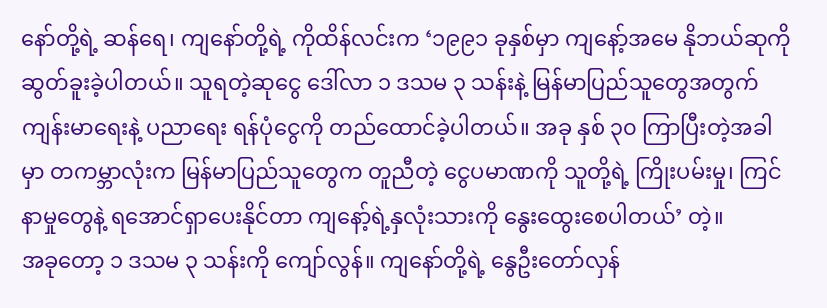နော်တို့ရဲ့ ဆန်ရေ၊ ကျနော်တို့ရဲ့ ကိုထိန်လင်းက ‘၁၉၉၁ ခုနှစ်မှာ ကျနော့်အမေ နိုဘယ်ဆုကို ဆွတ်ခူးခဲ့ပါတယ်။ သူရတဲ့ဆုငွေ ဒေါ်လာ ၁ ဒသမ ၃ သန်းနဲ့ မြန်မာပြည်သူတွေအတွက် ကျန်းမာရေးနဲ့ ပညာရေး ရန်ပုံငွေကို တည်ထောင်ခဲ့ပါတယ်။ အခု နှစ် ၃၀ ကြာပြီးတဲ့အခါမှာ တကမ္ဘာလုံးက မြန်မာပြည်သူတွေက တူညီတဲ့ ငွေပမာဏကို သူတို့ရဲ့ ကြိုးပမ်းမှု၊ ကြင်နာမှုတွေနဲ့ ရအောင်ရှာပေးနိုင်တာ ကျနော့်ရဲ့နှလုံးသားကို နွေးထွေးစေပါတယ်’ တဲ့။
အခုတော့ ၁ ဒသမ ၃ သန်းကို ကျော်လွန်။ ကျနော်တို့ရဲ့ နွေဦးတော်လှန်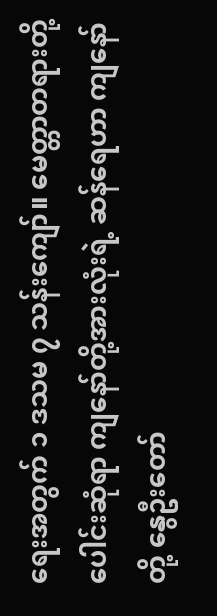ရေးအတွက် ၁ ဒသမ ၇ သန်းကျော်။ မေတ္တာတရားတို့ ပေါင်းဆုံရာ ကျနော်တို့အားလုံးရဲ့ ဆန်ရေဟာ ကျနော်တို့ နွေဦးတော်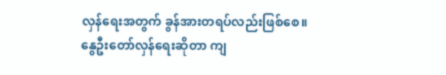လှန်ရေးအတွက် ခွန်အားတရပ်လည်းဖြစ်စေ။ နွေဦးတော်လှန်ရေးဆိုတာ ကျ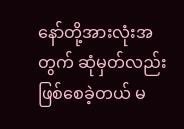နော်တို့အားလုံးအတွက် ဆုံမှတ်လည်းဖြစ်စေခဲ့တယ် မ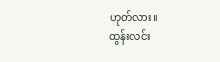ဟုတ်လား။
ထွန်းလင်း